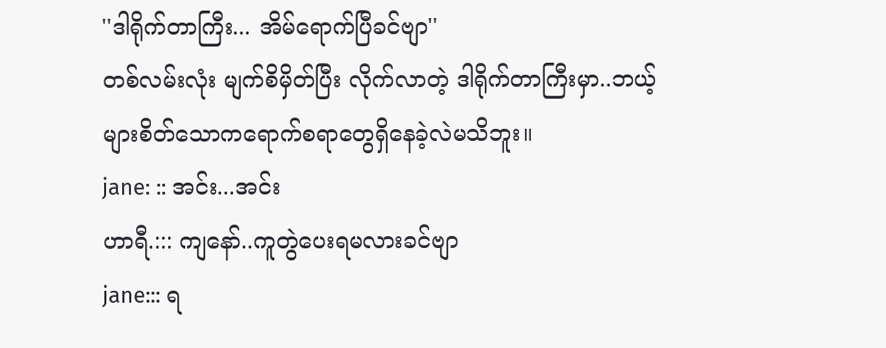''ဒါရိုက်တာကြီး... အိမ်ရောက်ပြီခင်ဗျာ''
တစ်လမ်းလုံး မျက်စိမှိတ်ပြီး လိုက်လာတဲ့ ဒါရိုက်တာကြီးမှာ..ဘယ့်များစိတ်သောကရောက်စရာတွေရှိနေခဲ့လဲမသိဘူး။
jane: :: အင်း...အင်း
ဟာရီ.::: ကျနော်..ကူတွဲပေးရမလားခင်ဗျာ
jane::: ရ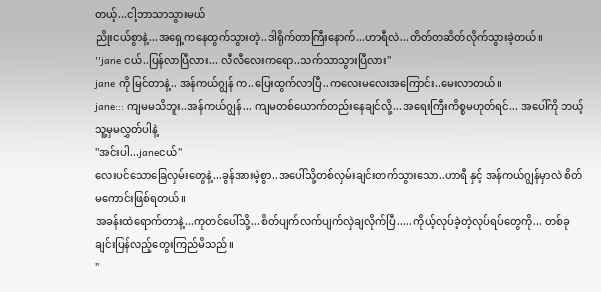တယ့်...ငါ့ဘာသာသွားမယ်
ညိုးငယ်စွာနဲ့...အရှေ့ကနေထွက်သွားတဲ့..ဒါရိုက်တာကြီးနောက်...ဟာရီလဲ...တိတ်တဆိတ်လိုက်သွားခဲ့တယ်။
''jane ငယ်..ပြန်လာပြီလား... လီလီလေးကရော..သက်သာသွားပြီလား''
jane ကို မြင်တာနဲ့.. အန်ကယ်ဂျွန် က..ပြေးထွက်လာပြီ..ကလေးမလေးအကြောင်း..မေးလာတယ်။
jane::: ကျမမသိဘူး..အန်ကယ်ဂျွန်... ကျမတစ်ယောက်တည်းနေချင်လို့...အရေးကြီးကိစ္စမဟုတ်ရင်... အပေါ်ကို ဘယ့်သူ့မှမလွှတ်ပါနဲ့
''အင်းပါ...janeငယ်''
လေးပင်သောခြေလှမ်းတွေနဲ့...ခွန်အားမဲ့စွာ..အပေါ်သို့တစ်လှမ်းချင်းတက်သွားသော..ဟာရီ နှင့် အန်ကယ်ဂျွန်မှာလဲ စိတ်မကောင်းဖြစ်ရတယ်။
အခန်းထဲရောက်တာနဲ့...ကုတင်ပေါ်သို့...စိတ်ပျက်လက်ပျက်လှဲချလိုက်ပြီ.....ကိုယ့်လုပ်ခဲ့တဲ့လုပ်ရပ်တွေကို... တစ်ခုချင်းပြန်လည့်တွေးကြည်မိသည်။
''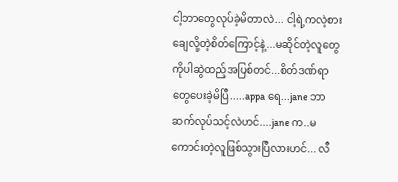ငါ့ဘာတွေလုပ်ခဲ့မိတာလဲ... ငါ့ရဲ့ကလဲ့စားချေလို့တဲ့စိတ်ကြောင့်နဲ့...မဆိုင်တဲ့လူတွေကိုပါဆွဲထည့်အပြစ်တင်...စိတ်ဒဏ်ရာတွေပေးခဲ့မိပြီ.....appa ရေ...jane ဘာဆက်လုပ်သင့်လဲဟင်....jane က..မကောင်းတဲ့လူဖြစ်သွားပြီလားဟင်... လီ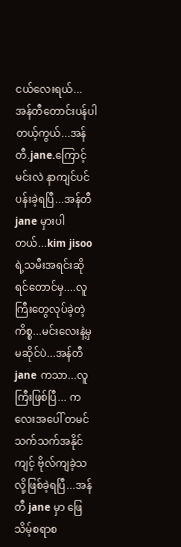ငယ်လေးရယ်... အန်တီတောင်းပန်ပါတယ့်ကွယ်...အန်တီ.jane.ကြောင့် မင်းလဲ နာကျင်ပင်ပန်းခဲ့ရပြီ...အန်တီ jane မှားပါတယ်...kim jisoo ရဲ့သမီးအရင်းဆိုရင်တောင်မှ....လူကြီးတွေလုပ်ခဲ့တဲ့ကိစ္စ...မင်းလေးနဲ့မှမဆိုင်ပဲ...အန်တီ jane ကသာ...လူကြီးဖြစ်ပြီ... ကလေးအပေါ် တမင်သက်သက်အနိုင်ကျင့် ဗိုလ်ကျခဲ့သလို့ဖြစ်ခဲ့ရပြီ...အန်တီ jane မှာ ဖြေသိမ့်စရာစ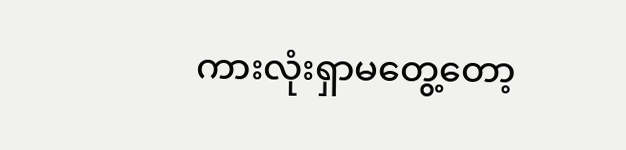ကားလုံးရှာမတွေ့တော့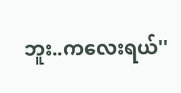ဘူး..ကလေးရယ်''